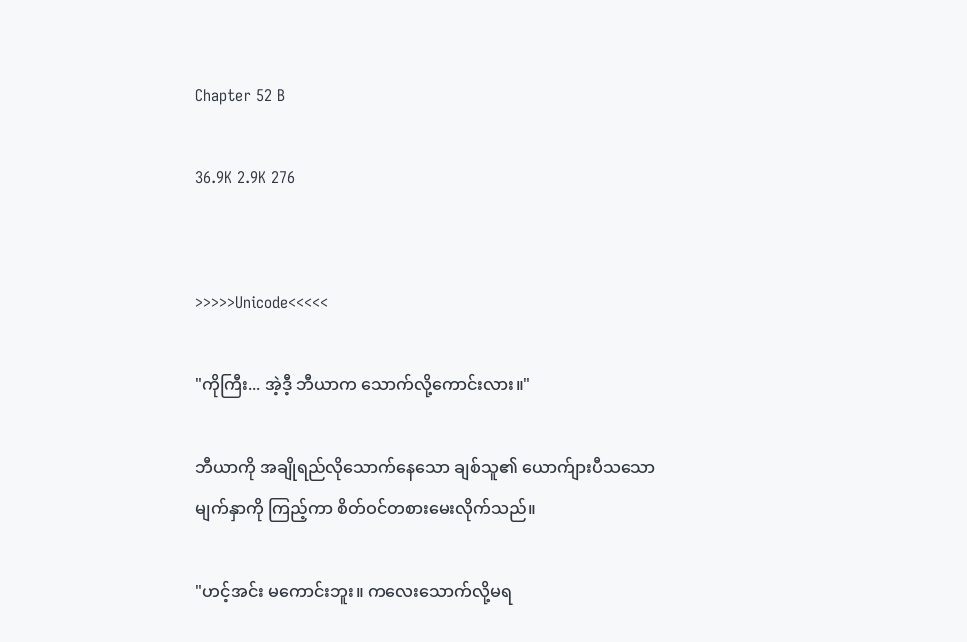Chapter 52 B

36.9K 2.9K 276


>>>>>Unicode<<<<<

"ကိုကြီး... အဲ့ဒီ့ ဘီယာက သောက်လို့ကောင်းလား။"

ဘီယာကို အချိုရည်လိုသောက်နေသော ချစ်သူ၏ ယောက်ျားပီသသော မျက်နှာကို ကြည့်ကာ စိတ်ဝင်တစားမေးလိုက်သည်။

"ဟင့်အင်း မကောင်းဘူး။ ကလေးသောက်လို့မရ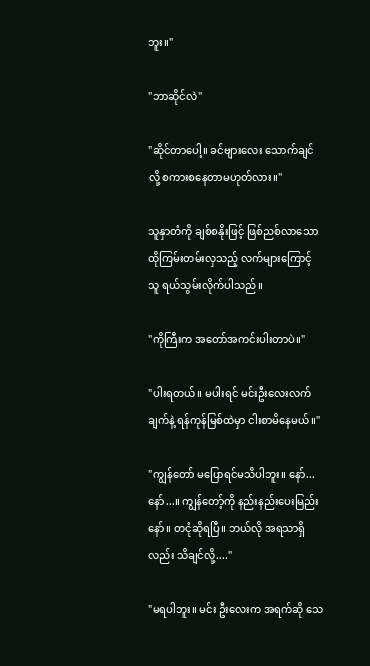ဘူး။"

"ဘာဆိုင်လဲ"

"ဆိုင်တာပေါ့။ ခင်ဗျားလေး သောက်ချင်လို့ စကားစနေတာမဟုတ်လား။"

သူနှာတံကို ချစ်စနိုးဖြင့် ဖြစ်ညစ်လာသော ထိုကြမ်းတမ်းလှသည့် လက်များကြောင့် သူ ရယ်သွမ်းလိုက်ပါသည်။

"ကိုကြီးက အတော်အကင်းပါးတာပဲ။"

"ပါးရတယ်။ မပါးရင် မင်းဦးလေးလက်ချက်နဲ့ ရန်ကုန်မြစ်ထဲမှာ ငါးစာမိနေမယ်။"

"ကျွန်တော် မပြောရင်မသိပါဘူး။ နော်... နော်...။ ကျွန်တော့်ကို နည်းနည်းပေးမြည်းနော်။ တငုံဆိုရပြီ။ ဘယ်လို အရသာရှိလည်း သိချင်လို့...."

"မရပါဘူး။ မင်း ဦးလေးက အရက်ဆို သေ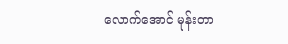လောက်အောင် မုန်းတာ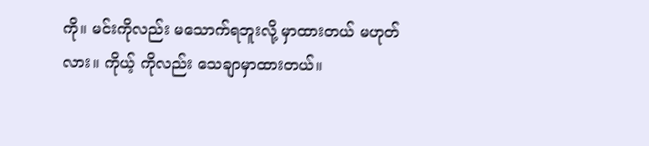ကို။ မင်းကိုလည်း မသောက်ရဘူးလို့ မှာထားတယ် မဟုတ်လား။ ကိုယ့် ကိုလည်း သေချာမှာထားတယ်။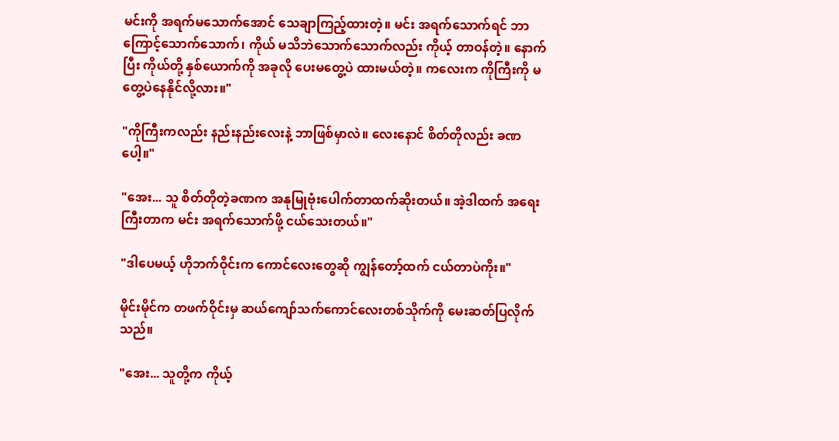မင်းကို အရက်မသောက်အောင် သေချာကြည့်ထားတဲ့။ မင်း အရက်သောက်ရင် ဘာကြောင့်သောက်သောက်၊ ကိုယ် မသိဘဲသောက်သောက်လည်း ကိုယ့် တာဝန်တဲ့။ နောက်ပြီး ကိုယ်တို့ နှစ်ယောက်ကို အခုလို ပေးမတွေ့ပဲ ထားမယ်တဲ့။ ကလေးက ကိုကြီးကို မတွေ့ပဲနေနိုင်လို့လား။"

"ကိုကြီးကလည်း နည်းနည်းလေးနဲ့ ဘာဖြစ်မှာလဲ။ လေးနောင် စိတ်တိုလည်း ခဏပေါ့။"

"အေး... သူ စိတ်တိုတဲ့ခဏက အနုမြုဗုံးပေါက်တာထက်ဆိုးတယ်။ အဲ့ဒါထက် အရေးကြီးတာက မင်း အရက်သောက်ဖို့ ငယ်သေးတယ်။"

"ဒါပေမယ့် ဟိုဘက်ဝိုင်းက ကောင်လေးတွေဆို ကျွန်တော့်ထက် ငယ်တာပဲကိုး။"

မိုင်းမိုင်က တဖက်ဝိုင်းမှ ဆယ်ကျော်သက်ကောင်လေးတစ်သိုက်ကို မေးဆတ်ပြလိုက်သည်။

"အေး... သူတို့က ကိုယ့်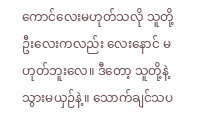ကောင်လေးမဟုတ်သလို သူတို့ ဦးလေးကလည်း လေးနောင် မဟုတ်ဘူးလေ။ ဒီတော့ သူတို့နဲ့ သွားမယှဉ်နဲ့။ သောက်ချင်သပ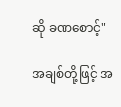ဆို ခဏစောင့်"

အချစ်တို့ဖြင့် အ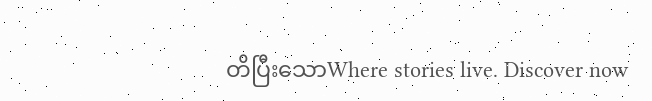တိပြီးသောWhere stories live. Discover now